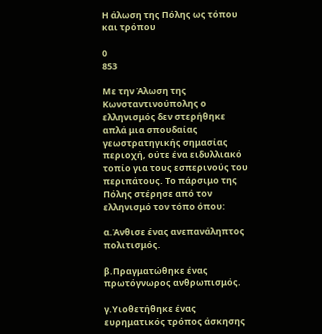Η άλωση της Πόλης ως τόπου και τρόπου

0
853

Με την Άλωση της Κωνσταντινούπολης ο ελληνισμός δεν στερήθηκε απλά μια σπουδαίας γεωστρατηγικής σημασίας περιοχή, ούτε ένα ειδυλλιακό τοπίο για τους εσπερινούς του περιπάτους. Το πάρσιμο της Πόλης στέρησε από τον ελληνισμό τον τόπο όπου:

α.Άνθισε ένας ανεπανάληπτος πολιτισμός.

β.Πραγματώθηκε ένας πρωτόγνωρος ανθρωπισμός.

γ.Υιοθετήθηκε ένας ευρηματικός τρόπος άσκησης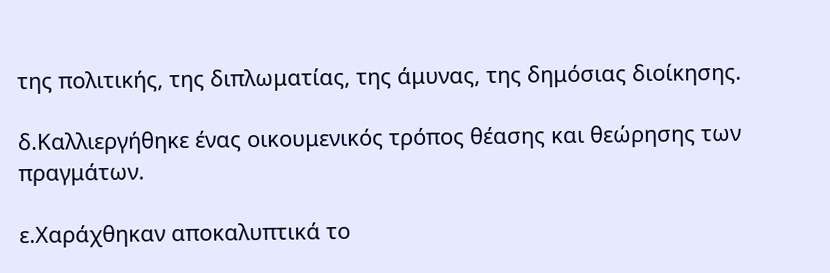της πολιτικής, της διπλωματίας, της άμυνας, της δημόσιας διοίκησης.

δ.Καλλιεργήθηκε ένας οικουμενικός τρόπος θέασης και θεώρησης των πραγμάτων.

ε.Χαράχθηκαν αποκαλυπτικά το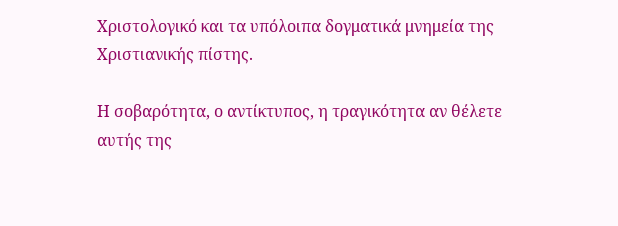Χριστολογικό και τα υπόλοιπα δογματικά μνημεία της Χριστιανικής πίστης.

Η σοβαρότητα, ο αντίκτυπος, η τραγικότητα αν θέλετε αυτής της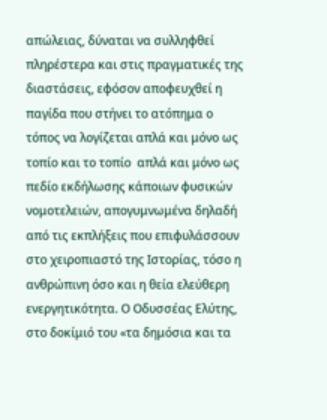απώλειας, δύναται να συλληφθεί πληρέστερα και στις πραγματικές της διαστάσεις, εφόσον αποφευχθεί η παγίδα που στήνει το ατόπημα ο τόπος να λογίζεται απλά και μόνο ως τοπίο και το τοπίο  απλά και μόνο ως πεδίο εκδήλωσης κάποιων φυσικών νομοτελειών, απογυμνωμένα δηλαδή από τις εκπλήξεις που επιφυλάσσουν στο χειροπιαστό της Ιστορίας, τόσο η ανθρώπινη όσο και η θεία ελεύθερη ενεργητικότητα. Ο Οδυσσέας Ελύτης, στο δοκίμιό του «τα δημόσια και τα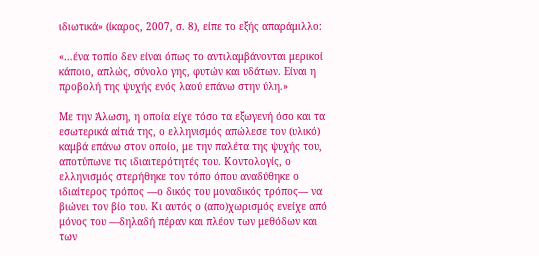ιδιωτικά» (ίκαρος, 2007, σ. 8), είπε το εξής απαράμιλλο:

«…ένα τοπίο δεν είναι όπως το αντιλαμβάνονται μερικοί κάποιο, απλώς, σύνολο γης, φυτών και υδάτων. Είναι η προβολή της ψυχής ενός λαού επάνω στην ύλη.»

Με την Άλωση, η οποία είχε τόσο τα εξωγενή όσο και τα εσωτερικά αίτιά της, ο ελληνισμός απώλεσε τον (υλικό) καμβά επάνω στον οποίο, με την παλέτα της ψυχής του, αποτύπωνε τις ιδιαιτερότητές του. Κοντολογίς, ο ελληνισμός στερήθηκε τον τόπο όπου αναδύθηκε ο ιδιαίτερος τρόπος ―ο δικός του μοναδικός τρόπος― να βιώνει τον βίο του. Κι αυτός ο (απο)χωρισμός ενείχε από μόνος του ―δηλαδή πέραν και πλέον των μεθόδων και των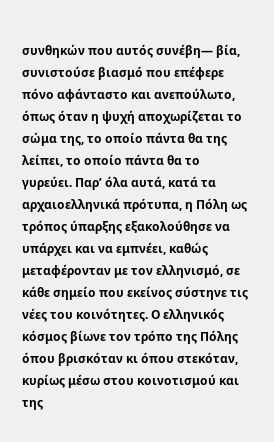συνθηκών που αυτός συνέβη― βία, συνιστούσε βιασμό που επέφερε πόνο αφάνταστο και ανεπούλωτο, όπως όταν η ψυχή αποχωρίζεται το σώμα της, το οποίο πάντα θα της λείπει, το οποίο πάντα θα το γυρεύει. Παρ’ όλα αυτά, κατά τα αρχαιοελληνικά πρότυπα, η Πόλη ως τρόπος ύπαρξης εξακολούθησε να υπάρχει και να εμπνέει, καθώς μεταφέρονταν με τον ελληνισμό, σε κάθε σημείο που εκείνος σύστηνε τις νέες του κοινότητες. Ο ελληνικός κόσμος βίωνε τον τρόπο της Πόλης όπου βρισκόταν κι όπου στεκόταν, κυρίως μέσω στου κοινοτισμού και της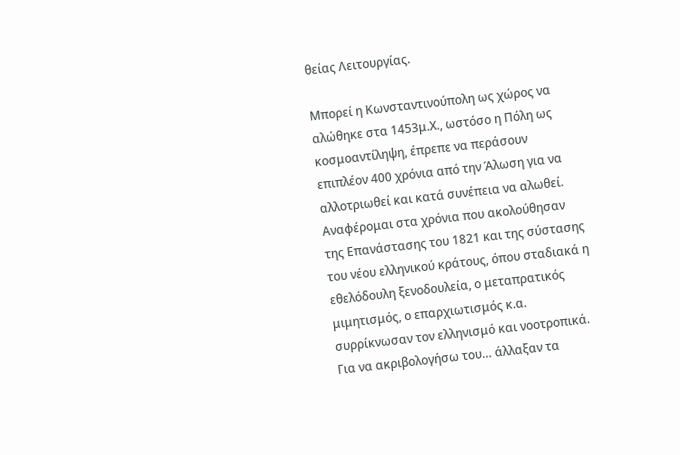θείας Λειτουργίας.

Μπορεί η Κωνσταντινούπολη ως χώρος να αλώθηκε στα 1453μ.Χ., ωστόσο η Πόλη ως κοσμοαντίληψη, έπρεπε να περάσουν επιπλέον 400 χρόνια από την Άλωση για να αλλοτριωθεί και κατά συνέπεια να αλωθεί. Αναφέρομαι στα χρόνια που ακολούθησαν της Επανάστασης του 1821 και της σύστασης του νέου ελληνικού κράτους, όπου σταδιακά η εθελόδουλη ξενοδουλεία, ο μεταπρατικός μιμητισμός, ο επαρχιωτισμός κ.α. συρρίκνωσαν τον ελληνισμό και νοοτροπικά. Για να ακριβολογήσω του… άλλαξαν τα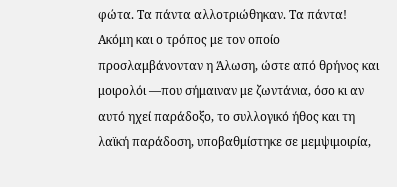φώτα. Τα πάντα αλλοτριώθηκαν. Τα πάντα! Ακόμη και ο τρόπος με τον οποίο προσλαμβάνονταν η Άλωση, ώστε από θρήνος και μοιρολόι ―που σήμαιναν με ζωντάνια, όσο κι αν αυτό ηχεί παράδοξο, το συλλογικό ήθος και τη λαϊκή παράδοση, υποβαθμίστηκε σε μεμψιμοιρία,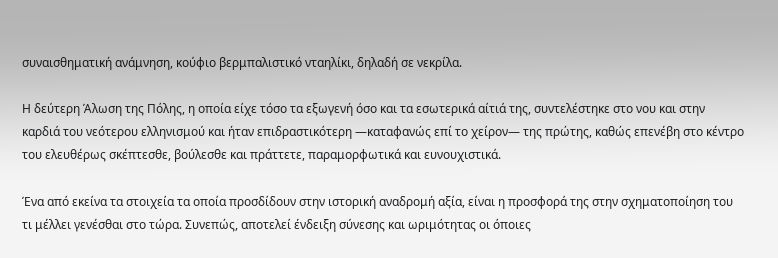συναισθηματική ανάμνηση, κούφιο βερμπαλιστικό νταηλίκι, δηλαδή σε νεκρίλα.

Η δεύτερη Άλωση της Πόλης, η οποία είχε τόσο τα εξωγενή όσο και τα εσωτερικά αίτιά της, συντελέστηκε στο νου και στην καρδιά του νεότερου ελληνισμού και ήταν επιδραστικότερη ―καταφανώς επί το χείρον― της πρώτης, καθώς επενέβη στο κέντρο του ελευθέρως σκέπτεσθε, βούλεσθε και πράττετε, παραμορφωτικά και ευνουχιστικά.

Ένα από εκείνα τα στοιχεία τα οποία προσδίδουν στην ιστορική αναδρομή αξία, είναι η προσφορά της στην σχηματοποίηση του τι μέλλει γενέσθαι στο τώρα. Συνεπώς, αποτελεί ένδειξη σύνεσης και ωριμότητας οι όποιες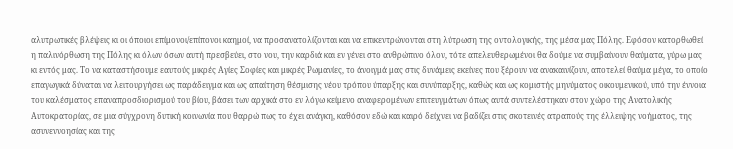αλυτρωτικές βλέψεις κι οι όποιοι επίμονοι/επίπονοι καημοί, να προσανατολίζονται και να επικεντρώνονται στη λύτρωση της οντολογικής, της μέσα μας Πόλης. Εφόσον κατορθωθεί η παλινόρθωση της Πόλης κι όλων όσων αυτή πρεσβεύει, στο νου, την καρδιά και εν γένει στο ανθρώπινο όλον, τότε απελευθερωμένοι θα δούμε να συμβαίνουν θαύματα, γύρω μας κι εντός μας. Το να καταστήσουμε εαυτούς μικρές Αγίες Σοφίες και μικρές Ρωμανίες, το άνοιγμά μας στις δυνάμεις εκείνες που ξέρουν να ανακαινίζουν, αποτελεί θαύμα μέγα, το οποίο επαγωγικά δύναται να λειτουργήσει ως παράδειγμα και ως απαίτηση θέσμισης νέου τρόπου ύπαρξης και συνύπαρξης, καθώς και ως κομιστής μηνύματος οικουμενικού, υπό την έννοια του καλέσματος επαναπροσδιορισμού του βίου, βάσει των αρχικά στο εν λόγω κείμενο αναφερομένων επιτευγμάτων όπως αυτά συντελέστηκαν στον χώρο της Ανατολικής Αυτοκρατορίας, σε μια σύγχρονη δυτική κοινωνία που θαρρώ πως το έχει ανάγκη, καθόσον εδώ και καιρό δείχνει να βαδίζει στις σκοτεινές ατραπούς της έλλειψης νοήματος, της ασυνεννοησίας και της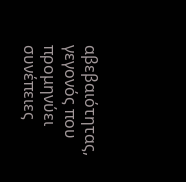αβεβαιότητας, γεγονός που προμηνύει συνέπειες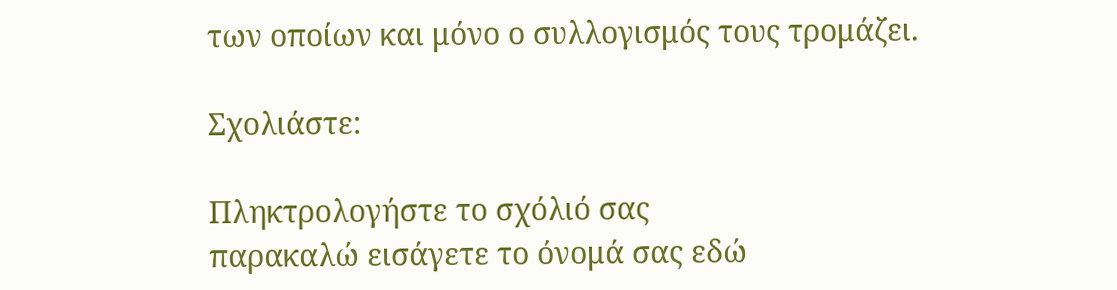των οποίων και μόνο ο συλλογισμός τους τρομάζει.

Σχολιάστε:

Πληκτρολογήστε το σχόλιό σας
παρακαλώ εισάγετε το όνομά σας εδώ